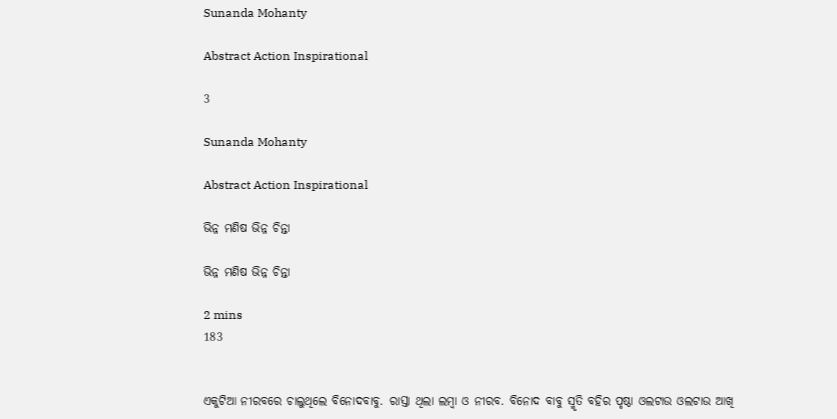Sunanda Mohanty

Abstract Action Inspirational

3

Sunanda Mohanty

Abstract Action Inspirational

ଭିନ୍ନ ମଣିଷ ଭିନ୍ନ ଚିନ୍ତା

ଭିନ୍ନ ମଣିଷ ଭିନ୍ନ ଚିନ୍ତା

2 mins
183


ଏକୁଟିଆ ନୀରବରେ ଚାଲୁଥିଲେ ବିନୋଦବାବୁ. ରାସ୍ତା ଥିଲା ଲମ୍ବା ଓ ନୀରବ. ବିନୋଦ ବାବୁ ସ୍ମୃତି ବହିର ପୃଷ୍ଠା ଓଲଟାଉ ଓଲଟାଉ ଆଖି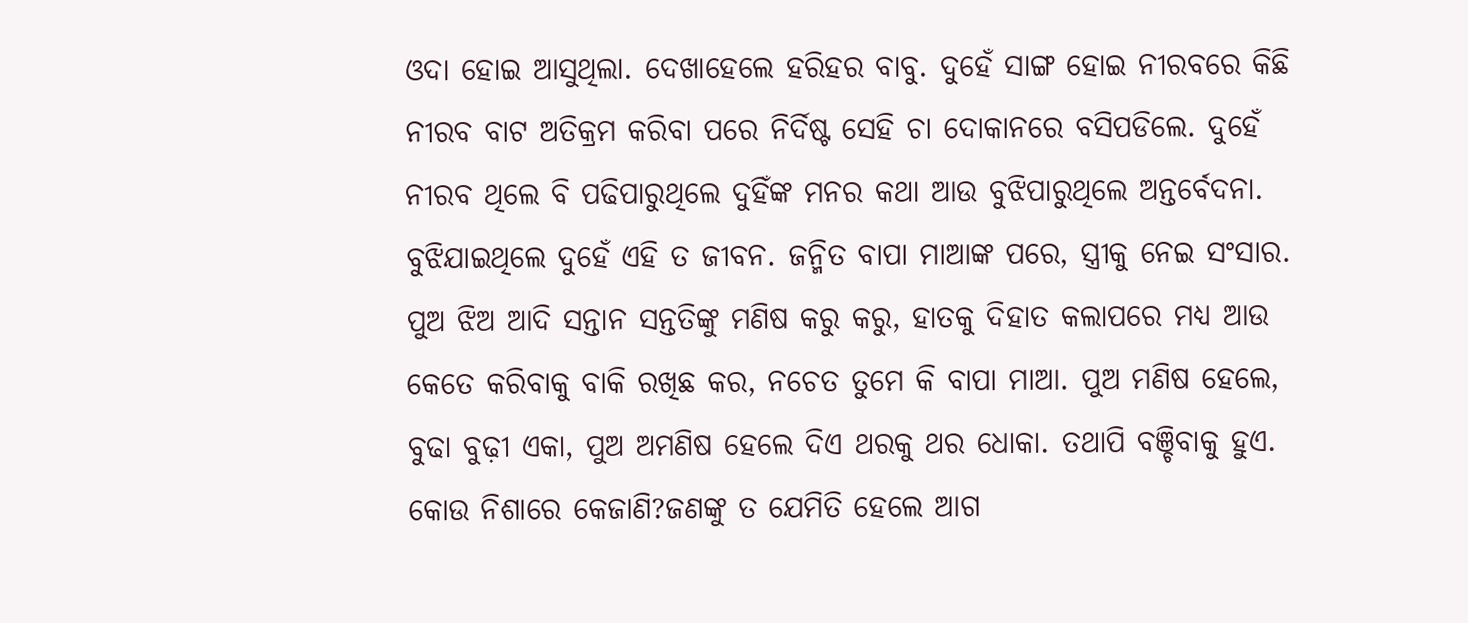ଓଦା ହୋଇ ଆସୁଥିଲା. ଦେଖାହେଲେ ହରିହର ବାବୁ. ଦୁହେଁ ସାଙ୍ଗ ହୋଇ ନୀରବରେ କିଛି ନୀରବ ବାଟ ଅତିକ୍ରମ କରିବା ପରେ ନିର୍ଦିଷ୍ଟ ସେହି ଚା ଦୋକାନରେ ବସିପଡିଲେ. ଦୁହେଁ ନୀରବ ଥିଲେ ବି ପଢିପାରୁଥିଲେ ଦୁହିଁଙ୍କ ମନର କଥା ଆଉ ବୁଝିପାରୁଥିଲେ ଅନ୍ତର୍ବେଦନା. ବୁଝିଯାଇଥିଲେ ଦୁହେଁ ଏହି ତ ଜୀବନ. ଜନ୍ମିତ ବାପା ମାଆଙ୍କ ପରେ, ସ୍ତ୍ରୀକୁ ନେଇ ସଂସାର. ପୁଅ ଝିଅ ଆଦି ସନ୍ତାନ ସନ୍ତତିଙ୍କୁ ମଣିଷ କରୁ କରୁ, ହାତକୁ ଦିହାତ କଲାପରେ ମଧ୍ୟ ଆଉ କେତେ କରିବାକୁ ବାକି ରଖିଛ କର, ନଚେତ ତୁମେ କି ବାପା ମାଆ. ପୁଅ ମଣିଷ ହେଲେ, ବୁଢା ବୁଢ଼ୀ ଏକା, ପୁଅ ଅମଣିଷ ହେଲେ ଦିଏ ଥରକୁ ଥର ଧୋକା. ତଥାପି ବଞ୍ଚିବାକୁ ହୁଏ. କୋଉ ନିଶାରେ କେଜାଣି?ଜଣଙ୍କୁ ତ ଯେମିତି ହେଲେ ଆଗ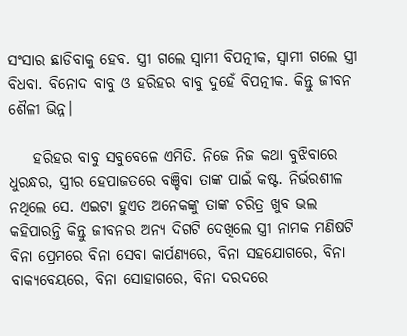ସଂସାର ଛାଡିବାକୁ ହେବ. ସ୍ତ୍ରୀ ଗଲେ ସ୍ୱାମୀ ବିପତ୍ନୀକ, ସ୍ୱାମୀ ଗଲେ ସ୍ତ୍ରୀ ବିଧବା. ବିନୋଦ ବାବୁ ଓ ହରିହର ବାବୁ ଦୁହେଁ ବିପତ୍ନୀକ. କିନ୍ତୁ ଜୀବନ ଶୈଳୀ ଭିନ୍ନ।

    ହରିହର ବାବୁ ସବୁବେଳେ ଏମିତି. ନିଜେ ନିଜ କଥା ବୁଝିବାରେ ଧୁରନ୍ଧର, ସ୍ତ୍ରୀର ହେପାଜତରେ ବଞ୍ଚିବା ତାଙ୍କ ପାଇଁ କଷ୍ଟ. ନିର୍ଭରଶୀଳ ନଥିଲେ ସେ. ଏଇଟା ହୁଏତ ଅନେକଙ୍କୁ ତାଙ୍କ ଚରିତ୍ର ଖୁବ ଭଲ କହିପାରନ୍ତି କିନ୍ତୁ ଜୀବନର ଅନ୍ୟ ଦିଗଟି ଦେଖିଲେ ସ୍ତ୍ରୀ ନାମକ ମଣିଷଟି ବିନା ପ୍ରେମରେ ବିନା ସେବା କାର୍ପଣ୍ୟରେ, ବିନା ସହଯୋଗରେ, ବିନା ବାକ୍ୟବେୟରେ, ବିନା ସୋହାଗରେ, ବିନା ଦରଦରେ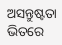ଅସନ୍ତୁଷ୍ଟତା ଭିତରେ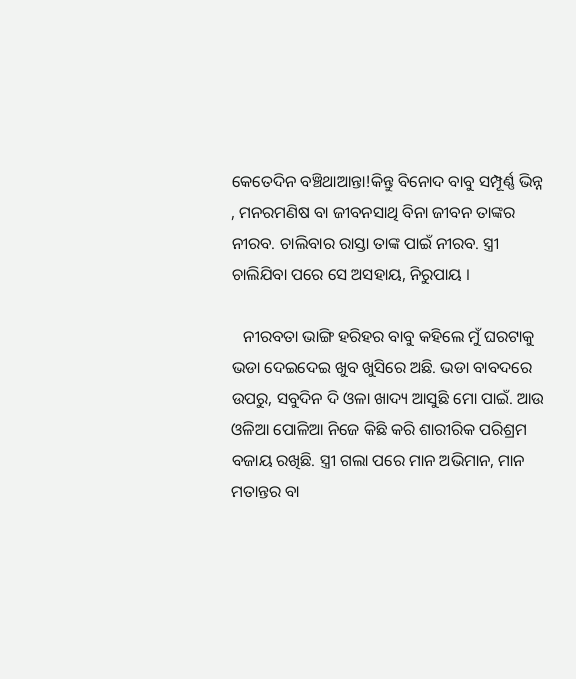କେତେଦିନ ବଞ୍ଚିଥାଆନ୍ତା!କିନ୍ତୁ ବିନୋଦ ବାବୁ ସମ୍ପୂର୍ଣ୍ଣ ଭିନ୍ନ , ମନରମଣିଷ ବା ଜୀବନସାଥି ବିନା ଜୀବନ ତାଙ୍କର ନୀରବ. ଚାଲିବାର ରାସ୍ତା ତାଙ୍କ ପାଇଁ ନୀରବ. ସ୍ତ୍ରୀ ଚାଲିଯିବା ପରେ ସେ ଅସହାୟ, ନିରୁପାୟ ।

   ନୀରବତା ଭାଙ୍ଗି ହରିହର ବାବୁ କହିଲେ ମୁଁ ଘରଟାକୁ ଭଡା ଦେଇଦେଇ ଖୁବ ଖୁସିରେ ଅଛି. ଭଡା ବାବଦରେ ଉପରୁ, ସବୁଦିନ ଦି ଓଳା ଖାଦ୍ୟ ଆସୁଛି ମୋ ପାଇଁ. ଆଉ ଓଳିଆ ପୋଳିଆ ନିଜେ କିଛି କରି ଶାରୀରିକ ପରିଶ୍ରମ ବଜାୟ ରଖିଛି. ସ୍ତ୍ରୀ ଗଲା ପରେ ମାନ ଅଭିମାନ, ମାନ ମତାନ୍ତର ବା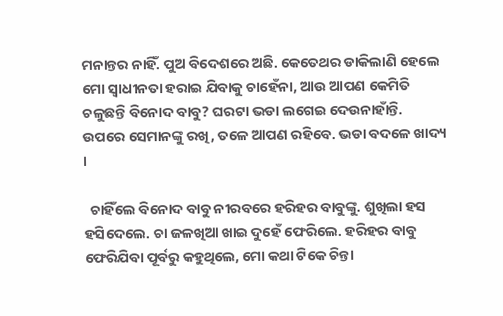ମନାନ୍ତର ନାହିଁ. ପୁଅ ବିଦେଶରେ ଅଛି. କେତେଥର ଡାକିଲାଣି ହେଲେ ମୋ ସ୍ବାଧୀନତା ହରାଇ ଯିବାକୁ ଚାହେଁନା, ଆଉ ଆପଣ କେମିତି ଚଳୁଛନ୍ତି ବିନୋଦ ବାବୁ? ଘରଟା ଭଡା ଲଗେଇ ଦେଉନାହାଁନ୍ତି. ଉପରେ ସେମାନଙ୍କୁ ରଖି, ତଳେ ଆପଣ ରହିବେ. ଭଡା ବଦଳେ ଖାଦ୍ୟ ।

  ଚାହିଁଲେ ବିନୋଦ ବାବୁ ନୀରବରେ ହରିହର ବାବୁଙ୍କୁ. ଶୁଖିଲା ହସ ହସିଦେଲେ. ଚା ଜଳଖିଆ ଖାଇ ଦୁହେଁ ଫେରିଲେ. ହରିହର ବାବୁ ଫେରିଯିବା ପୂର୍ବରୁ କହୁଥିଲେ, ମୋ କଥା ଟିକେ ଚିନ୍ତା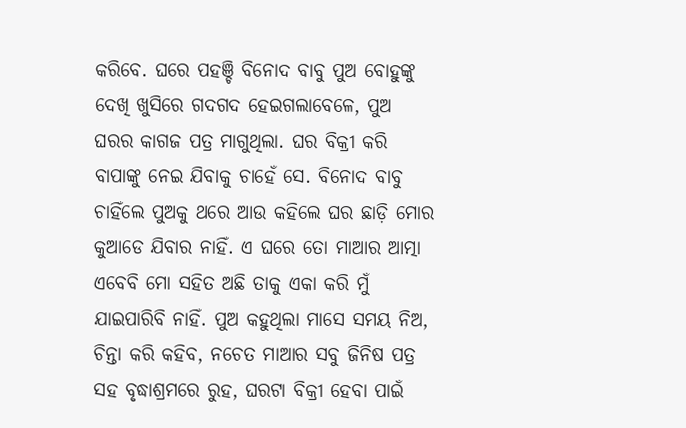କରିବେ. ଘରେ ପହଞ୍ଚି ବିନୋଦ ବାବୁ ପୁଅ ବୋହୁଙ୍କୁ ଦେଖି ଖୁସିରେ ଗଦଗଦ ହେଇଗଲାବେଳେ, ପୁଅ ଘରର କାଗଜ ପତ୍ର ମାଗୁଥିଲା. ଘର ବିକ୍ରୀ କରି ବାପାଙ୍କୁ ନେଇ ଯିବାକୁ ଚାହେଁ ସେ. ବିନୋଦ ବାବୁ ଚାହିଁଲେ ପୁଅକୁ ଥରେ ଆଉ କହିଲେ ଘର ଛାଡ଼ି ମୋର କୁଆଡେ ଯିବାର ନାହିଁ. ଏ ଘରେ ତୋ ମାଆର ଆତ୍ମା ଏବେବି ମୋ ସହିତ ଅଛି ତାକୁ ଏକା କରି ମୁଁ ଯାଇପାରିବି ନାହିଁ. ପୁଅ କହୁଥିଲା ମାସେ ସମୟ ନିଅ, ଚିନ୍ତା କରି କହିବ, ନଚେତ ମାଆର ସବୁ ଜିନିଷ ପତ୍ର ସହ ବୃଦ୍ଧାଶ୍ରମରେ ରୁହ, ଘରଟା ବିକ୍ରୀ ହେବା ପାଇଁ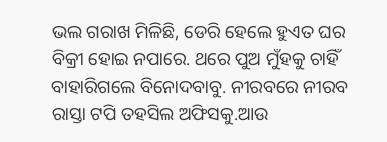ଭଲ ଗରାଖ ମିଳିଛି, ଡେରି ହେଲେ ହୁଏତ ଘର ବିକ୍ରୀ ହୋଇ ନପାରେ. ଥରେ ପୁଅ ମୁଁହକୁ ଚାହିଁ ବାହାରିଗଲେ ବିନୋଦବାବୁ. ନୀରବରେ ନୀରବ ରାସ୍ତା ଟପି ତହସିଲ ଅଫିସକୁ.ଆଉ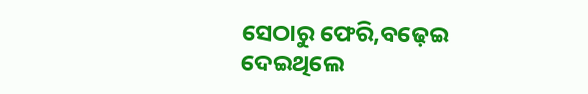ସେଠାରୁ ଫେରି,ବଢ଼େଇ ଦେଇଥିଲେ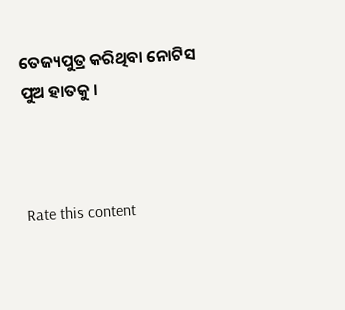ତେଜ୍ୟପୁତ୍ର କରିଥିବା ନୋଟିସ ପୁଅ ହାତକୁ ।



Rate this content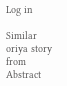Log in

Similar oriya story from Abstract